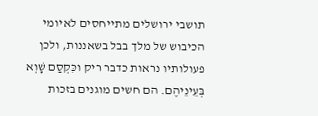תושבי ירושלים מתייחסים לאיומי הכיבוש של מלך בבל בשאננות, ולכן פעולותיו נראות כדבר ריק וכִּקְסַם שָׁוְא בְּעֵינֵיהֶם. הם חשים מוגנים בזכות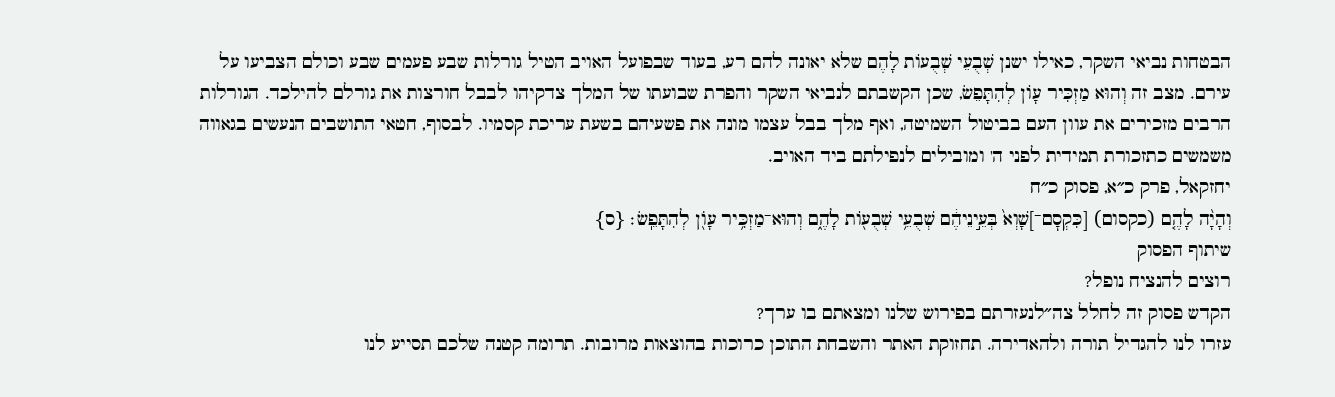הבטחות נביאי השקר, כאילו ישנן שְׁבֻעֵי שְׁבֻעוֹת לָהֶם שלא יאונה להם רע, בעוד שבפועל האויב הטיל גורלות שבע פעמים שבע וכולם הצביעו על עירם. מצב זה וְהוּא מַזְכִּיר עָוֹן לְהִתָּפֵשׂ, שכן הקשבתם לנביאי השקר והפרת שבועתו של המלך צדקיהו לבבל חורצות את גורלם להילכד. הגורלות הרבים מזכירים את עוון העם בביטול השמיטה, ואף מלך בבל עצמו מונה את פשעיהם בשעת עריכת קסמיו. לבסוף, חטאי התושבים הנעשים בגאווה משמשים כתזכורת תמידית לפני ה' ומובילים לנפילתם ביד האויב.
יחזקאל, פרק כ״א, פסוק כ״ח
וְהָיָ֨ה לָהֶ֤ם (כקסום) [כִּקְסׇם־]שָׁוְא֙ בְּעֵ֣ינֵיהֶ֔ם שְׁבֻעֵ֥י שְׁבֻע֖וֹת לָהֶ֑ם וְהוּא־מַזְכִּ֥יר עָוֺ֖ן לְהִתָּפֵֽשׂ׃ {ס}
שיתוף הפסוק
רוצים להנציח נופל?
הקדש פסוק זה לחלל צה״לנעזרתם בפירוש שלנו ומצאתם בו ערך?
עזרו לנו להגדיל תורה ולהאדירה. תחזוקת האתר והשבחת התוכן כרוכות בהוצאות מרובות. תרומה קטנה שלכם תסייע לנו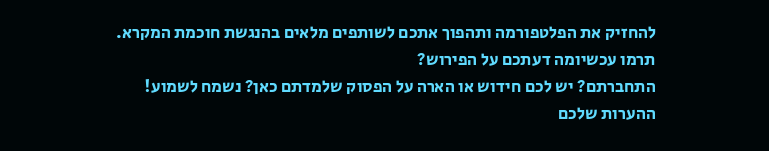להחזיק את הפלטפורמה ותהפוך אתכם לשותפים מלאים בהנגשת חוכמת המקרא.
תרמו עכשיומה דעתכם על הפירוש?
התחברתם? יש לכם חידוש או הארה על הפסוק שלמדתם כאן? נשמח לשמוע!
ההערות שלכם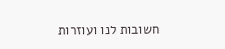חשובות לנו ועוזרות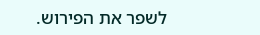לשפר את הפירוש.